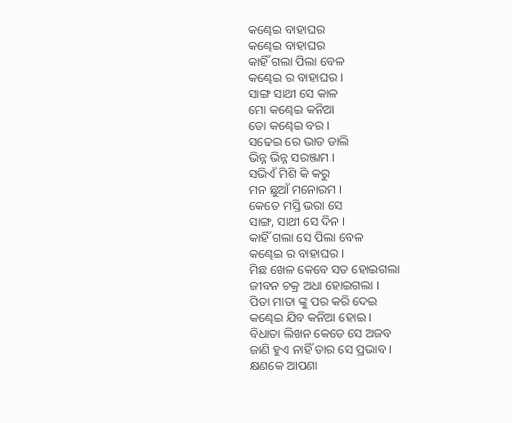କଣ୍ଢେଇ ବାହାଘର
କଣ୍ଢେଇ ବାହାଘର
କାହିଁ ଗଲା ପିଲା ବେଳ
କଣ୍ଢେଇ ର ବାହାଘର ।
ସାଙ୍ଗ ସାଥୀ ସେ କାଳ
ମୋ କଣ୍ଢେଇ କନିଆ
ତୋ କଣ୍ଢେଇ ବର ।
ସଢେଇ ରେ ଭାତ ଡାଲି
ଭିନ୍ନ ଭିନ୍ନ ସରଞ୍ଜାମ ।
ସଭିଏଁ ମିଶି କି କରୁ
ମନ ଛୁଆଁ ମନୋରମ ।
କେତେ ମସ୍ତି ଭରା ସେ
ସାଙ୍ଗ, ସାଥୀ ସେ ଦିନ ।
କାହିଁ ଗଲା ସେ ପିଲା ବେଳ
କଣ୍ଢେଇ ର ବାହାଘର ।
ମିଛ ଖେଳ କେବେ ସତ ହୋଇଗଲା
ଜୀବନ ଚକ୍ର ଅଧା ହୋଇଗଲା ।
ପିତା ମାତା ଙ୍କୁ ପର କରି ଦେଇ
କଣ୍ଢେଇ ଯିବ କନିଆ ହୋଇ ।
ବିଧାତା ଲିଖନ କେଡେ ସେ ଅଜବ
ଜାଣି ହୁଏ ନାହିଁ ତାର ସେ ପ୍ରଭାବ ।
କ୍ଷଣକେ ଆପଣା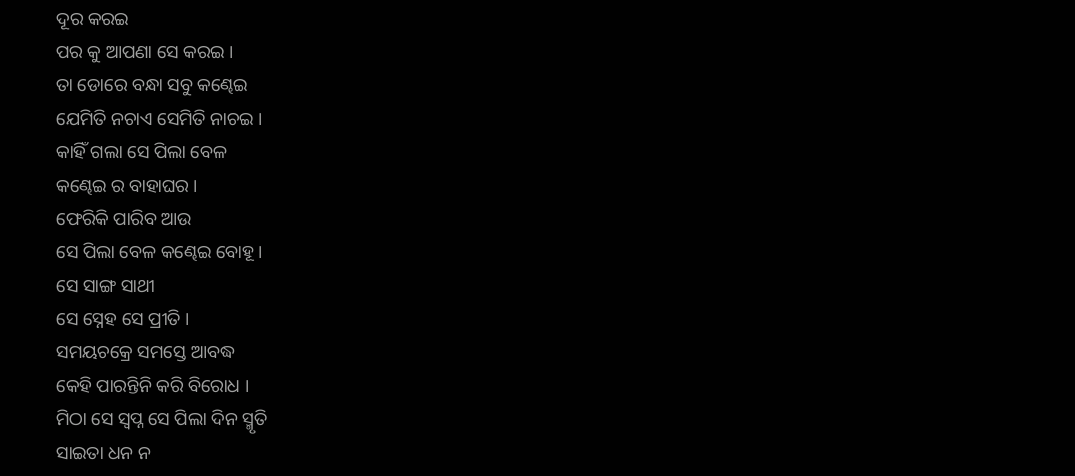ଦୂର କରଇ
ପର କୁ ଆପଣା ସେ କରଇ ।
ତା ଡୋରେ ବନ୍ଧା ସବୁ କଣ୍ଢେଇ
ଯେମିତି ନଚାଏ ସେମିତି ନାଚଇ ।
କାହିଁ ଗଲା ସେ ପିଲା ବେଳ
କଣ୍ଢେଇ ର ବାହାଘର ।
ଫେରିକି ପାରିବ ଆଉ
ସେ ପିଲା ବେଳ କଣ୍ଢେଇ ବୋହୂ ।
ସେ ସାଙ୍ଗ ସାଥୀ
ସେ ସ୍ନେହ ସେ ପ୍ରୀତି ।
ସମୟଚକ୍ରେ ସମସ୍ତେ ଆବଦ୍ଧ
କେହି ପାରନ୍ତିନି କରି ବିରୋଧ ।
ମିଠା ସେ ସ୍ଵପ୍ନ ସେ ପିଲା ଦିନ ସ୍ମୃତି
ସାଇତା ଧନ ନ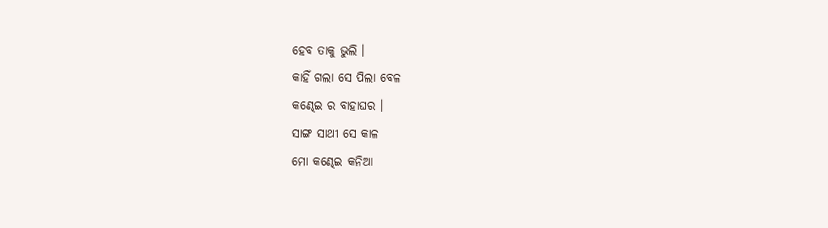ହେବ ତାକୁ ଭୁଲି ।
କାହିଁ ଗଲା ସେ ପିଲା ବେଳ
କଣ୍ଢେଇ ର ବାହାଘର ।
ସାଙ୍ଗ ସାଥୀ ସେ କାଳ
ମୋ କଣ୍ଢେଇ କନିଆ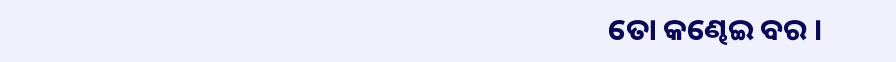ତୋ କଣ୍ଢେଇ ବର ।